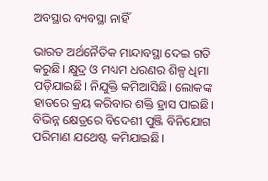ଅବସ୍ଥାର ବ୍ୟବସ୍ଥା ନାହିଁ

ଭାରତ ଅର୍ଥନୈତିକ ମାନ୍ଦାବସ୍ଥା ଦେଇ ଗତି କରୁଛି। କ୍ଷୁଦ୍ର ଓ ମଧ୍ୟମ ଧରଣର ଶିଳ୍ପ ଧିମା ପଡ଼ିଯାଇଛି। ନିଯୁକ୍ତି କମିଆସିଛି। ଲୋକଙ୍କ ହାତରେ କ୍ରୟ କରିବାର ଶକ୍ତି ହ୍ରାସ ପାଇଛି। ବିଭିନ୍ନ କ୍ଷେତ୍ରରେ ବିଦେଶୀ ପୁଞ୍ଜି ବିନିଯୋଗ ପରିମାଣ ଯଥେଷ୍ଟ କମିଯାଇଛି।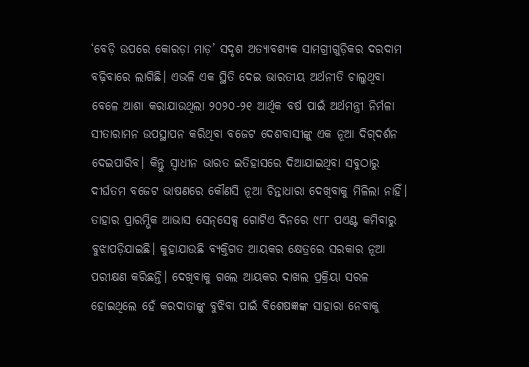‘ବେଡ଼ି ଉପରେ କୋରଡ଼ା ମାଡ଼’ ସଦୃଶ ଅତ୍ୟାବଶ୍ୟକ ସାମଗ୍ରୀଗୁଡ଼ିକର ଦରଦାମ ବଢ଼ିବାରେ ଲାଗିଛି। ଏଭଳି ଏକ ସ୍ଥିତି ଦେଇ ଭାରତୀୟ ଅର୍ଥନୀତି ଚାଲୁଥିବା ବେଳେ ଆଶା କରାଯାଉଥିଲା ୨୦୨୦-୨୧ ଆର୍ଥିକ ବର୍ଷ ପାଇଁ ଅର୍ଥମନ୍ତ୍ରୀ ନିର୍ମଳା ସୀତାରାମନ ଉପସ୍ଥାପନ କରିଥିବା ବଜେଟ ଦେଶବାସୀଙ୍କୁ ଏକ ନୂଆ ଦିଗ୍‌ଦର୍ଶନ ଦେଇପାରିବ। କିନ୍ତୁ ସ୍ବାଧୀନ ଭାରତ ଇତିହାସରେ ଦିଆଯାଇଥିବା ସବୁଠାରୁ ଦୀର୍ଘତମ ବଜେଟ ଭାଷଣରେ କୌଣସି ନୂଆ ଚିନ୍ତାଧାରା ଦେଖିବାକୁ ମିଳିଲା ନାହିଁ। ତାହାର ପ୍ରାରମ୍ଭିକ ଆଭାସ ସେନ୍‌ସେକ୍ସ ଗୋଟିଏ ଦିନରେ ୯୮୮ ପଏଣ୍ଟ କମିବାରୁ ବୁଝାପଡ଼ିଯାଇଛି। କୁହାଯାଉଛି ବ୍ୟକ୍ତିଗତ ଆୟକର କ୍ଷେତ୍ରରେ ସରକାର ନୂଆ ପରୀକ୍ଷଣ କରିଛନ୍ତି। ଦେଖିବାକୁ ଗଲେ ଆୟକର ଦାଖଲ ପ୍ରକ୍ରିୟା ସରଳ ହୋଇଥିଲେ ହେଁ କରଦାତାଙ୍କୁ ବୁଝିବା ପାଇଁ ବିଶେଷଜ୍ଞଙ୍କ ସାହାରା ନେବାକୁ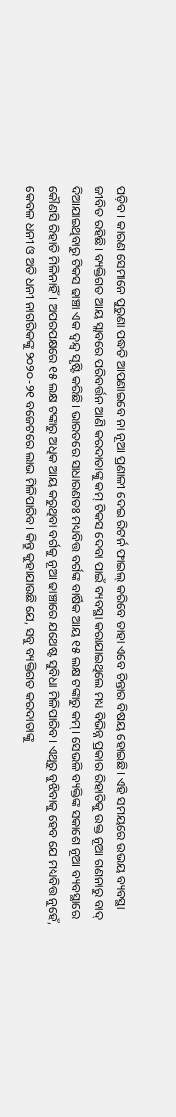ପଡ଼ିବ। କାରଣ ସେମାନେ ପୁରୁଣା ପଦ୍ଧତି ଆପଣାଇବେ ନା ନୂଆ ପ୍ରଣାଳୀ ଦେଇ ରିଟର୍ନ ଫାଇଲ୍‌ କରିବେ ତାହା ଏବେ ଚିନ୍ତାର ବିଷୟ ହୋଇଛି। ଏହି ସମୟରେ ଉଭୟ ବ୍ୟବସ୍ଥା ଜୀବିତ ରହିଛି। ବ୍ୟକ୍ତିଗତ ଆୟ ସ୍ଲାବରେ ପରିବର୍ତ୍ତନ ଆଣି କରଦାତାଙ୍କୁ କମ୍‌ ଟିକସ ଦେବା ପାଇଁ ବ୍ୟବସ୍ଥା କରାଯାଇଥିଲେ ମଧ୍ୟ ବିଭିନ୍ନ ପ୍ରକାର ରିହାତିକୁ ଉକ୍ତ ନୂଆ ଗଣନାରୁ ବାଦ୍‌ ଦିଆଯାଇଥିବାରୁ ଟିକସ ଢାଞ୍ଚା ଏକ ଦ୍ୱନ୍ଦ୍ୱ ସୃଷ୍ଟି କରିଛି। ଭାରତରେ ସାଧାରଣତଃ ମଧ୍ୟବିତ୍ତ ବର୍ଗଙ୍କ ବାର୍ଷିକ ଆୟ ୧୫ ଲକ୍ଷ ଟଙ୍କାରୁ କମ୍‌। ସେଭଳି ବ୍ୟକ୍ତିଙ୍କ ସକାଶେ ନୂଆ ବ୍ୟବସ୍ଥାରେ କୌଣସି ରିହାତି ମିଳିନାହିଁ। ଅପରପକ୍ଷରେ ୧୫ ଲକ୍ଷ ଟଙ୍କାରୁ ଅଧିକ ଆୟ କରୁଥିବା ବର୍ଗକୁ ନୂଆ ଢାଞ୍ଚାରେ ଯଥେଷ୍ଟ ସୁବିଧା ମିଳିପାରିବ। ଏଥିରୁ ବୁଝିବାକୁ ହେବ ଯେ ମଧ୍ୟବିତ୍ତ ନୁହେଁ, କେବଳ ଧନୀ ଓ ଅତି ଧନୀ ନାଗରିକଙ୍କୁ ୨୦୨୦-୨୧ ବଜେଟରେ ଲାଭ ମିଳିପାରିବ। କିନ୍ତୁ କୁହାଯାଉଛି ଯେ, ସବୁ ବ୍ୟକ୍ତିଗତ କରଦାତାଙ୍କୁ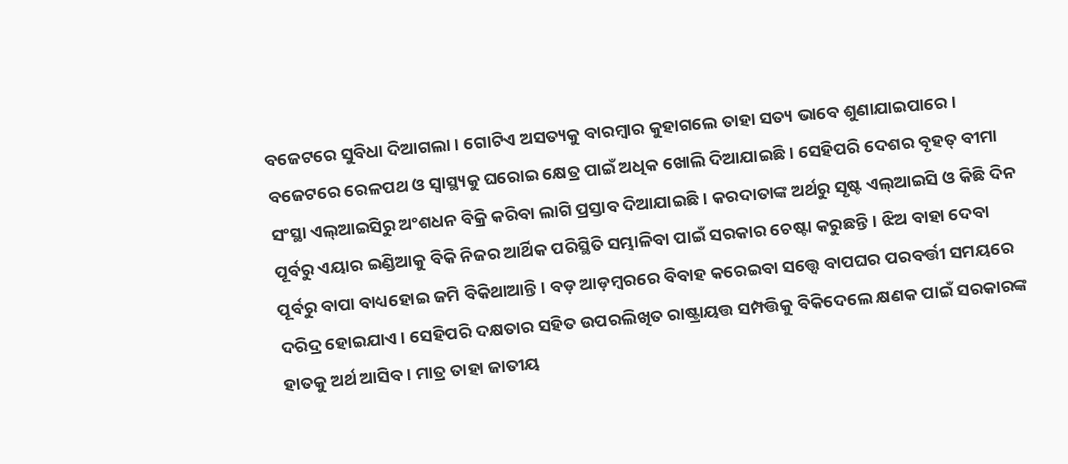ବଜେଟରେ ସୁବିଧା ଦିଆଗଲା। ଗୋଟିଏ ଅସତ୍ୟକୁ ବାରମ୍ବାର କୁହାଗଲେ ତାହା ସତ୍ୟ ଭାବେ ଶୁଣାଯାଇପାରେ।
ବଜେଟରେ ରେଳପଥ ଓ ସ୍ବାସ୍ଥ୍ୟକୁ ଘରୋଇ କ୍ଷେତ୍ର ପାଇଁ ଅଧିକ ଖୋଲି ଦିଆଯାଇଛି। ସେହିପରି ଦେଶର ବୃହତ୍‌ ବୀମା ସଂସ୍ଥା ଏଲ୍‌ଆଇସିରୁ ଅଂଶଧନ ବିକ୍ରି କରିବା ଲାଗି ପ୍ରସ୍ତାବ ଦିଆଯାଇଛି। କରଦାତାଙ୍କ ଅର୍ଥରୁ ସୃଷ୍ଟ ଏଲ୍‌ଆଇସି ଓ କିଛି ଦିନ ପୂର୍ବରୁ ଏୟାର ଇଣ୍ଡିଆକୁ ବିକି ନିଜର ଆର୍ଥିକ ପରିସ୍ଥିତି ସମ୍ଭାଳିବା ପାଇଁ ସରକାର ଚେଷ୍ଟା କରୁଛନ୍ତି। ଝିଅ ବାହା ଦେବା ପୂର୍ବରୁ ବାପା ବାଧ୍ୟହୋଇ ଜମି ବିକିଥାଆନ୍ତି। ବଡ଼ ଆଡ଼ମ୍ବରରେ ବିବାହ କରେଇବା ସତ୍ତ୍ୱେ ବାପଘର ପରବର୍ତ୍ତୀ ସମୟରେ ଦରିଦ୍ର ହୋଇଯାଏ। ସେହିପରି ଦକ୍ଷତାର ସହିତ ଉପରଲିଖିତ ରାଷ୍ଟ୍ରାୟତ୍ତ ସମ୍ପତ୍ତିକୁ ବିକିଦେଲେ କ୍ଷଣକ ପାଇଁ ସରକାରଙ୍କ ହାତକୁ ଅର୍ଥ ଆସିବ। ମାତ୍ର ତାହା ଜାତୀୟ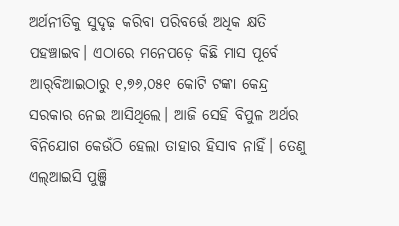ଅର୍ଥନୀତିକୁ ସୁଦୃଢ଼ କରିବା ପରିବର୍ତ୍ତେ ଅଧିକ କ୍ଷତି ପହଞ୍ଚାଇବ। ଏଠାରେ ମନେପଡ଼େ କିଛି ମାସ ପୂର୍ବେ ଆର୍‌ବିଆଇଠାରୁ ୧,୭୬,୦୫୧ କୋଟି ଟଙ୍କା କେନ୍ଦ୍ର ସରକାର ନେଇ ଆସିଥିଲେ। ଆଜି ସେହି ବିପୁଳ ଅର୍ଥର ବିନିଯୋଗ କେଉଁଠି ହେଲା ତାହାର ହିସାବ ନାହିଁ। ତେଣୁ ଏଲ୍‌ଆଇସି ପୁଞ୍ଜି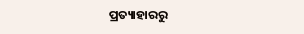ପ୍ରତ୍ୟାହାରରୁ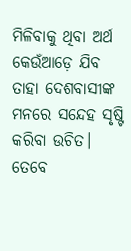ମିଳିବାକୁ ଥିବା ଅର୍ଥ କେଉଁଆଡ଼େ ଯିବ ତାହା ଦେଶବାସୀଙ୍କ ମନରେ ସନ୍ଦେହ ସୃଷ୍ଟି କରିବା ଉଚିତ। ତେବେ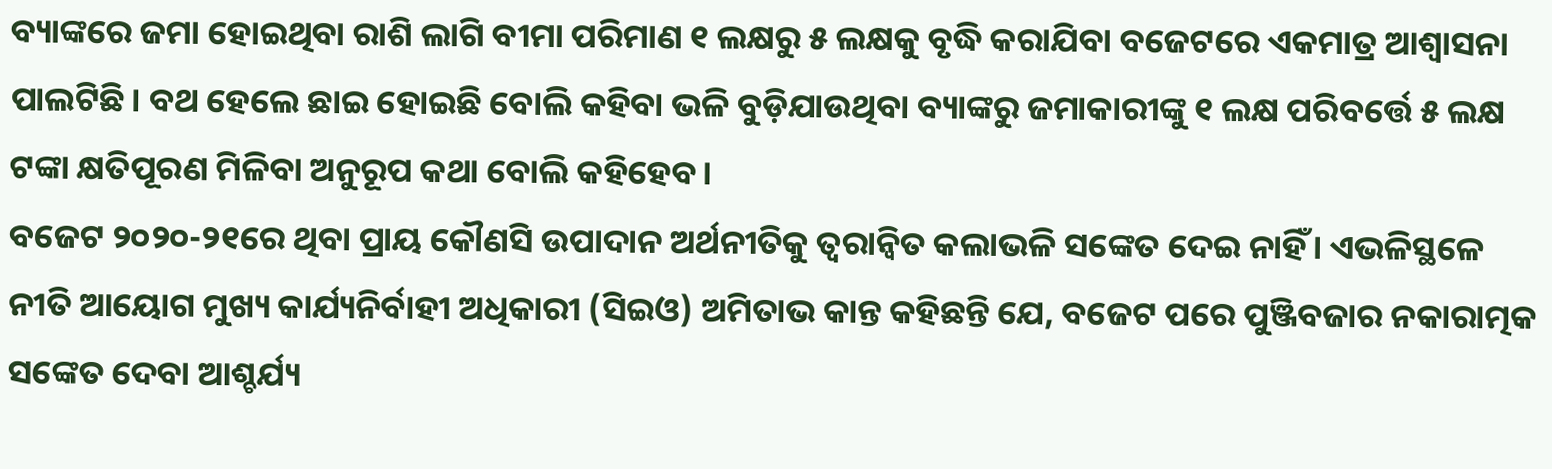ବ୍ୟାଙ୍କରେ ଜମା ହୋଇଥିବା ରାଶି ଲାଗି ବୀମା ପରିମାଣ ୧ ଲକ୍ଷରୁ ୫ ଲକ୍ଷକୁ ବୃଦ୍ଧି କରାଯିବା ବଜେଟରେ ଏକମାତ୍ର ଆଶ୍ୱାସନା ପାଲଟିଛି। ବଥ ହେଲେ ଛାଇ ହୋଇଛି ବୋଲି କହିବା ଭଳି ବୁଡ଼ିଯାଉଥିବା ବ୍ୟାଙ୍କରୁ ଜମାକାରୀଙ୍କୁ ୧ ଲକ୍ଷ ପରିବର୍ତ୍ତେ ୫ ଲକ୍ଷ ଟଙ୍କା କ୍ଷତିପୂରଣ ମିଳିବା ଅନୁରୂପ କଥା ବୋଲି କହିହେବ।
ବଜେଟ ୨୦୨୦-୨୧ରେ ଥିବା ପ୍ରାୟ କୌଣସି ଉପାଦାନ ଅର୍ଥନୀତିକୁ ତ୍ୱରାନ୍ବିତ କଲାଭଳି ସଙ୍କେତ ଦେଇ ନାହିଁ। ଏଭଳିସ୍ଥଳେ ନୀତି ଆୟୋଗ ମୁଖ୍ୟ କାର୍ଯ୍ୟନିର୍ବାହୀ ଅଧିକାରୀ (ସିଇଓ) ଅମିତାଭ କାନ୍ତ କହିଛନ୍ତି ଯେ, ବଜେଟ ପରେ ପୁଞ୍ଜିବଜାର ନକାରାତ୍ମକ ସଙ୍କେତ ଦେବା ଆଶ୍ଚର୍ଯ୍ୟ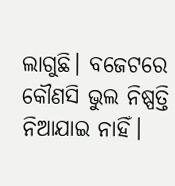ଲାଗୁଛି। ବଜେଟରେ କୌଣସି ଭୁଲ ନିଷ୍ପତ୍ତି ନିଆଯାଇ ନାହିଁ।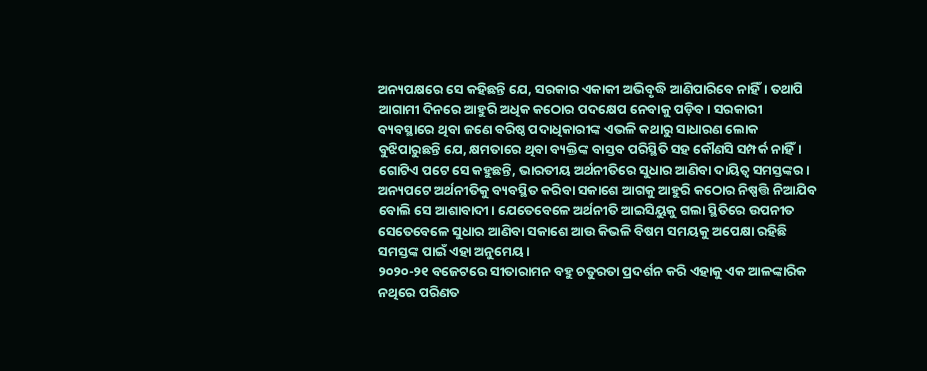ଅନ୍ୟପକ୍ଷରେ ସେ କହିଛନ୍ତି ଯେ, ସରକାର ଏକାକୀ ଅଭିବୃଦ୍ଧି ଆଣିପାରିବେ ନାହିଁ। ତଥାପି ଆଗାମୀ ଦିନରେ ଆହୁରି ଅଧିକ କଠୋର ପଦକ୍ଷେପ ନେବାକୁ ପଡ଼ିବ। ସରକାରୀ ବ୍ୟବସ୍ଥାରେ ଥିବା ଜଣେ ବରିଷ୍ଠ ପଦାଧିକାରୀଙ୍କ ଏଭଳି କଥାରୁ ସାଧାରଣ ଲୋକ ବୁଝିପାରୁଛନ୍ତି ଯେ, କ୍ଷମତାରେ ଥିବା ବ୍ୟକ୍ତିଙ୍କ ବାସ୍ତବ ପରିସ୍ଥିତି ସହ କୌଣସି ସମ୍ପର୍କ ନାହିଁ। ଗୋଟିଏ ପଟେ ସେ କହୁଛନ୍ତି, ଭାରତୀୟ ଅର୍ଥନୀତିରେ ସୁଧାର ଆଣିବା ଦାୟିତ୍ୱ ସମସ୍ତଙ୍କର। ଅନ୍ୟପଟେ ଅର୍ଥନୀତିକୁ ବ୍ୟବସ୍ଥିତ କରିବା ସକାଶେ ଆଗକୁ ଆହୁରି କଠୋର ନିଷ୍ପତ୍ତି ନିଆଯିବ ବୋଲି ସେ ଆଶାବାଦୀ। ଯେତେବେଳେ ଅର୍ଥନୀତି ଆଇସିୟୁକୁ ଗଲା ସ୍ଥିତିରେ ଉପନୀତ ସେତେବେଳେ ସୁଧାର ଆଣିବା ସକାଶେ ଆଉ କିଭଳି ବିଷମ ସମୟକୁ ଅପେକ୍ଷା ରହିଛି ସମସ୍ତଙ୍କ ପାଇଁ ଏହା ଅନୁମେୟ।
୨୦୨୦-୨୧ ବଜେଟରେ ସୀତାରାମନ ବହୁ ଚତୁରତା ପ୍ରଦର୍ଶନ କରି ଏହାକୁ ଏକ ଆଳଙ୍କାରିକ ନଥିରେ ପରିଣତ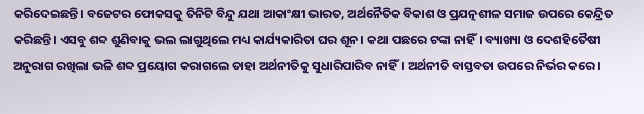କରିଦେଇଛନ୍ତି। ବଜେଟର ଫୋକସକୁ ତିନିଟି ବିନ୍ଦୁ ଯଥା ଆକାଂକ୍ଷୀ ଭାରତ, ଅର୍ଥନୈତିକ ବିକାଶ ଓ ପ୍ରଯତ୍ନଶୀଳ ସମାଜ ଉପରେ କେନ୍ଦ୍ରିତ କରିଛନ୍ତି। ଏସବୁ ଶବ୍ଦ ଶୁଣିବାକୁ ଭଲ ଲାଗୁଥିଲେ ମଧ୍ୟ କାର୍ଯ୍ୟକାରିତା ଘର ଶୂନ। କଥା ପଛରେ ଟଙ୍କା ନାହିଁ। ବ୍ୟାଖ୍ୟା ଓ ଦେଶହିତୈଷୀ ଅନୁରାଗ ରଖିଲା ଭଳି ଶବ୍ଦ ପ୍ରୟୋଗ କରାଗଲେ ତାହା ଅର୍ଥନୀତିକୁ ସୁଧାରିପାରିବ ନାହିଁ। ଅର୍ଥନୀତି ବାସ୍ତବତା ଉପରେ ନିର୍ଭର କରେ।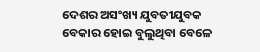ଦେଶର ଅସଂଖ୍ୟ ଯୁବତୀଯୁବକ ବେକାର ହୋଇ ବୁଲୁଥିବା ବେଳେ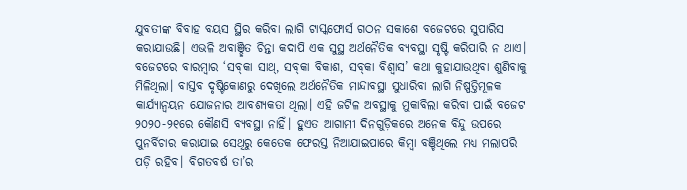ଯୁବତୀଙ୍କ ବିବାହ ବୟସ ସ୍ଥିର କରିବା ଲାଗି ଟାସ୍କଫୋର୍ସ ଗଠନ ସକାଶେ ବଜେଟରେ ସୁପାରିସ କରାଯାଉଛି। ଏଭଳି ଅବାଞ୍ଛିତ ଚିନ୍ତା କଦାପି ଏକ ସୁସ୍ଥ ଅର୍ଥନୈତିକ ବ୍ୟବସ୍ଥା ସୃଷ୍ଟି କରିପାରି ନ ଥାଏ। ବଜେଟରେ ବାରମ୍ବାର ‘ସବ୍‌କା ସାଥ୍‌, ସବ୍‌କା ବିକାଶ, ସବ୍‌କା ବିଶ୍ୱାସ’ କଥା କୁହାଯାଉଥିବା ଶୁଣିବାକୁ ମିଳିଥିଲା। ବାସ୍ତବ ଦୃଷ୍ଟିକୋଣରୁ ଦେଖିଲେ ଅର୍ଥନୈତିକ ମାନ୍ଦାବସ୍ଥା ସୁଧାରିବା ଲାଗି ନିଷ୍ପତ୍ତିମୂଳକ କାର୍ଯ୍ୟାନ୍ବୟନ ଯୋଜନାର ଆବଶ୍ୟକତା ଥିଲା। ଏହି ଜଟିଳ ଅବସ୍ଥାକୁ ମୁକାବିଲା କରିବା ପାଇଁ ବଜେଟ ୨୦୨୦-୨୧ରେ କୌଣସି ବ୍ୟବସ୍ଥା ନାହିଁ। ହୁଏତ ଆଗାମୀ ଦିନଗୁଡ଼ିକରେ ଅନେକ ବିନ୍ଦୁ ଉପରେ ପୁନର୍ବିଚାର କରାଯାଇ ସେଥିରୁ କେତେକ ଫେରସ୍ତ ନିଆଯାଇପାରେ କିମ୍ବା ବଞ୍ଚିଥିଲେ ମଧ୍ୟ ମଲାପରି ପଡ଼ି ରହିବ। ବିଗତବର୍ଷ ତା’ର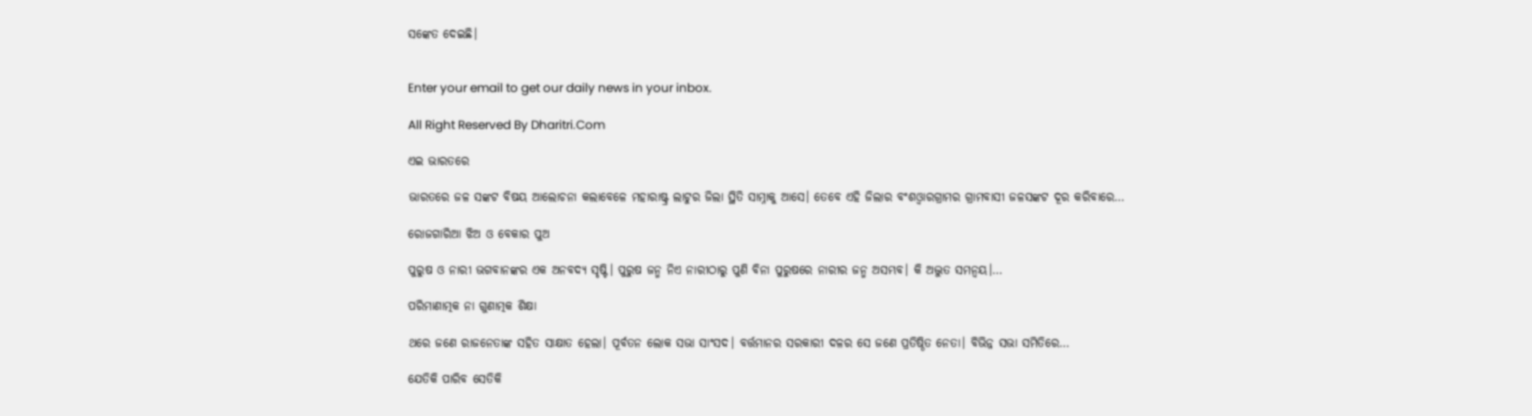ସଙ୍କେତ ଦେଇଛି।


Enter your email to get our daily news in your inbox.

All Right Reserved By Dharitri.Com

ଏଇ ଭାରତରେ

ଭାରତରେ ଜଳ ସଙ୍କଟ ବିଷୟ ଆଲୋଚନା କଲାବେଳେ ମହାରାଷ୍ଟ୍ର ଲାଟୁର ଜିଲା ସ୍ଥିତି ସାମ୍ନାକୁ ଆସେ। ତେବେ ଏହି ଜିଲାର ବଂଶଓ୍ବାରଗ୍ରାମର ଗ୍ରାମବାସୀ ଜଳସଙ୍କଟ ଦୂର କରିବାରେ…

ରୋଜଗାରିଆ ଝିଅ ଓ ବେକାର ପୁଅ

ପୁରୁଷ ଓ ନାରୀ ଭଗବାନଙ୍କର ଏକ ଅନବଦ୍ୟ ସୃଷ୍ଟି। ପୁରୁଷ ଜନ୍ମ ନିଏ ନାରୀଠାରୁ ପୁଣି ବିନା ପୁରୁଷରେ ନାରୀର ଜନ୍ମ ଅସମ୍ଭବ। କି ଅଦ୍ଭୁତ ସମନ୍ବୟ।…

ପରିମାଣାତ୍ମକ ନା ଗୁଣାତ୍ମକ ଶିକ୍ଷା

ଥରେ ଜଣେ ରାଜନେତାଙ୍କ ସହିତ ସାକ୍ଷାତ ହେଲା। ପୂର୍ବତନ ଲୋକ ସଭା ସାଂସଦ। ବର୍ତ୍ତମାନର ସରକାରୀ ଦଳର ସେ ଜଣେ ପ୍ରତିଷ୍ଠିତ ନେତା। ବିଭିନ୍ନ ସଭା ସମିତିରେ…

ଯେତିକି ପାରିବ ସେତିକି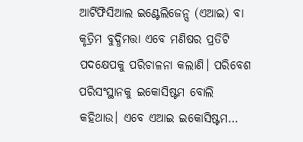ଆର୍ଟିଫିସିଆଲ ଇଣ୍ଟେଲିଜେନ୍ସ (ଏଆଇ) ବା କୃତ୍ରିମ ବୁଦ୍ଧିମତ୍ତା ଏବେ ମଣିଷର ପ୍ରତିଟି ପଦକ୍ଷେପକୁ ପରିଚାଳନା କଲାଣି। ପରିବେଶ ପରିସଂସ୍ଥାନକୁ ଇକୋସିଷ୍ଟମ ବୋଲି କହିଥାଉ। ଏବେ ଏଆଇ ଇକୋସିଷ୍ଟମ…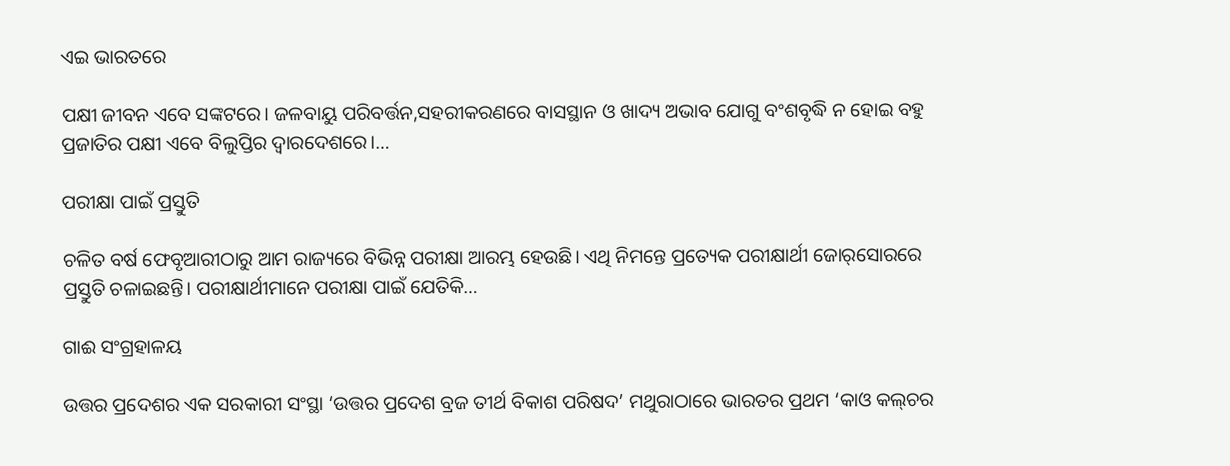ଏଇ ଭାରତରେ

ପକ୍ଷୀ ଜୀବନ ଏବେ ସଙ୍କଟରେ। ଜଳବାୟୁ ପରିବର୍ତ୍ତନ,ସହରୀକରଣରେ ବାସସ୍ଥାନ ଓ ଖାଦ୍ୟ ଅଭାବ ଯୋଗୁ ବଂଶବୃଦ୍ଧି ନ ହୋଇ ବହୁ ପ୍ରଜାତିର ପକ୍ଷୀ ଏବେ ବିଲୁପ୍ତିର ଦ୍ୱାରଦେଶରେ।…

ପରୀକ୍ଷା ପାଇଁ ପ୍ରସ୍ତୁତି

ଚଳିତ ବର୍ଷ ଫେବୃଆରୀଠାରୁ ଆମ ରାଜ୍ୟରେ ବିଭିନ୍ନ ପରୀକ୍ଷା ଆରମ୍ଭ ହେଉଛି। ଏଥି ନିମନ୍ତେ ପ୍ରତ୍ୟେକ ପରୀକ୍ଷାର୍ଥୀ ଜୋର୍‌ସୋରରେ ପ୍ରସ୍ତୁତି ଚଳାଇଛନ୍ତି। ପରୀକ୍ଷାର୍ଥୀମାନେ ପରୀକ୍ଷା ପାଇଁ ଯେତିକି…

ଗାଈ ସଂଗ୍ରହାଳୟ

ଉତ୍ତର ପ୍ରଦେଶର ଏକ ସରକାରୀ ସଂସ୍ଥା ‘ଉତ୍ତର ପ୍ରଦେଶ ବ୍ରଜ ତୀର୍ଥ ବିକାଶ ପରିଷଦ’ ମଥୁରାଠାରେ ଭାରତର ପ୍ରଥମ ‘କାଓ କଲ୍‌ଚର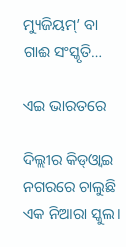ମ୍ୟୁଜିୟମ୍‌’ ବା ଗାଈ ସଂସ୍କୃତି…

ଏଇ ଭାରତରେ

ଦିଲ୍ଲୀର କିଡ୍‌ଓ୍ବାଇ ନଗରରେ ଚାଲୁଛି ଏକ ନିଆରା ସ୍କୁଲ।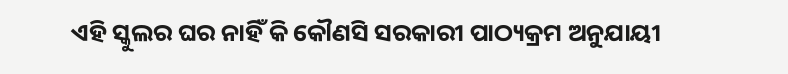ଏହି ସ୍କୁଲର ଘର ନାହିଁ କି କୌଣସି ସରକାରୀ ପାଠ୍ୟକ୍ରମ ଅନୁଯାୟୀ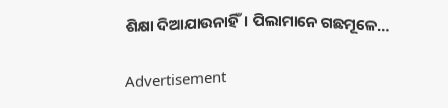ଶିକ୍ଷା ଦିଆଯାଉନାହିଁ। ପିଲାମାନେ ଗଛମୂଳେ…

Advertisement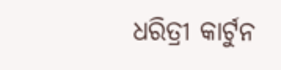ଧରିତ୍ରୀ କାର୍ଟୁନ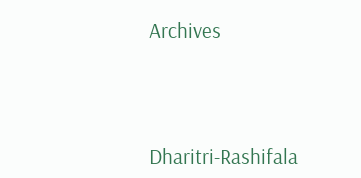Archives



Dharitri-Rashifala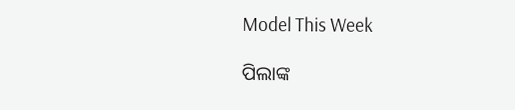Model This Week

ପିଲାଙ୍କ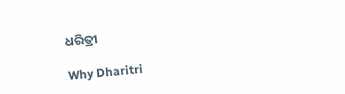ଧରିତ୍ରୀ

Why Dharitri